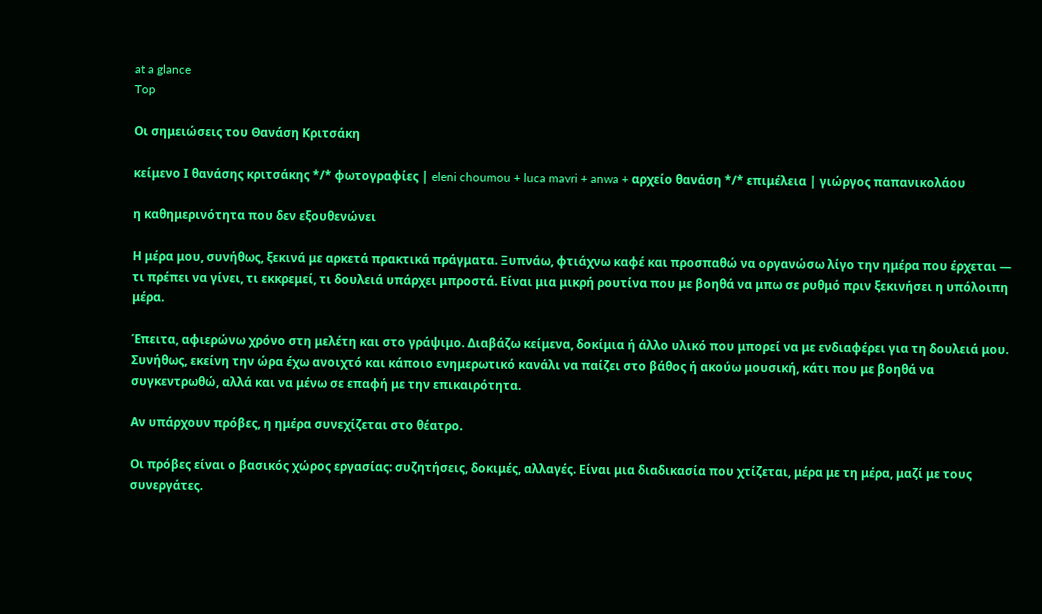at a glance
Top

Οι σημειώσεις του Θανάση Κριτσάκη

κείμενο Ι θανάσης κριτσάκης */* φωτογραφίες | eleni choumou + luca mavri + anwa + αρχείο θανάση */* επιμέλεια | γιώργος παπανικολάου

η καθημερινότητα που δεν εξουθενώνει

Η μέρα μου, συνήθως, ξεκινά με αρκετά πρακτικά πράγματα. Ξυπνάω, φτιάχνω καφέ και προσπαθώ να οργανώσω λίγο την ημέρα που έρχεται — τι πρέπει να γίνει, τι εκκρεμεί, τι δουλειά υπάρχει μπροστά. Είναι μια μικρή ρουτίνα που με βοηθά να μπω σε ρυθμό πριν ξεκινήσει η υπόλοιπη μέρα.

Έπειτα, αφιερώνω χρόνο στη μελέτη και στο γράψιμο. Διαβάζω κείμενα, δοκίμια ή άλλο υλικό που μπορεί να με ενδιαφέρει για τη δουλειά μου. Συνήθως, εκείνη την ώρα έχω ανοιχτό και κάποιο ενημερωτικό κανάλι να παίζει στο βάθος ή ακούω μουσική, κάτι που με βοηθά να συγκεντρωθώ, αλλά και να μένω σε επαφή με την επικαιρότητα.

Αν υπάρχουν πρόβες, η ημέρα συνεχίζεται στο θέατρο.

Οι πρόβες είναι ο βασικός χώρος εργασίας: συζητήσεις, δοκιμές, αλλαγές. Είναι μια διαδικασία που χτίζεται, μέρα με τη μέρα, μαζί με τους συνεργάτες.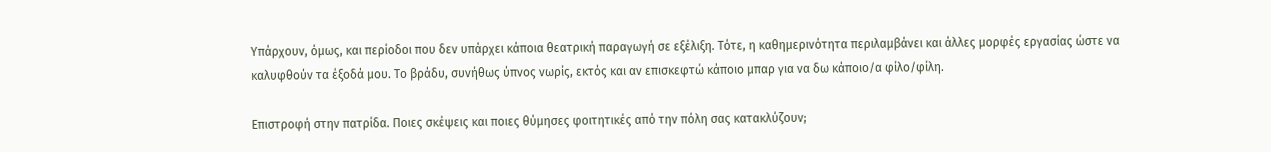Υπάρχουν, όμως, και περίοδοι που δεν υπάρχει κάποια θεατρική παραγωγή σε εξέλιξη. Τότε, η καθημερινότητα περιλαμβάνει και άλλες μορφές εργασίας ώστε να καλυφθούν τα έξοδά μου. Το βράδυ, συνήθως ύπνος νωρίς, εκτός και αν επισκεφτώ κάποιο μπαρ για να δω κάποιο/α φίλο/φίλη.

Επιστροφή στην πατρίδα. Ποιες σκέψεις και ποιες θύμησες φοιτητικές από την πόλη σας κατακλύζουν;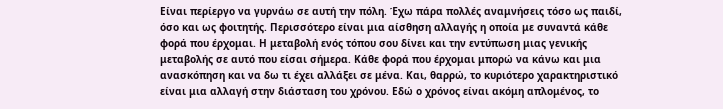Είναι περίεργο να γυρνάω σε αυτή την πόλη. Έχω πάρα πολλές αναμνήσεις τόσο ως παιδί, όσο και ως φοιτητής. Περισσότερο είναι μια αίσθηση αλλαγής η οποία με συναντά κάθε φορά που έρχομαι. Η μεταβολή ενός τόπου σου δίνει και την εντύπωση μιας γενικής μεταβολής σε αυτό που είσαι σήμερα. Κάθε φορά που έρχομαι μπορώ να κάνω και μια ανασκόπηση και να δω τι έχει αλλάξει σε μένα. Και, θαρρώ, το κυριότερο χαρακτηριστικό είναι μια αλλαγή στην διάσταση του χρόνου. Εδώ ο χρόνος είναι ακόμη απλομένος, το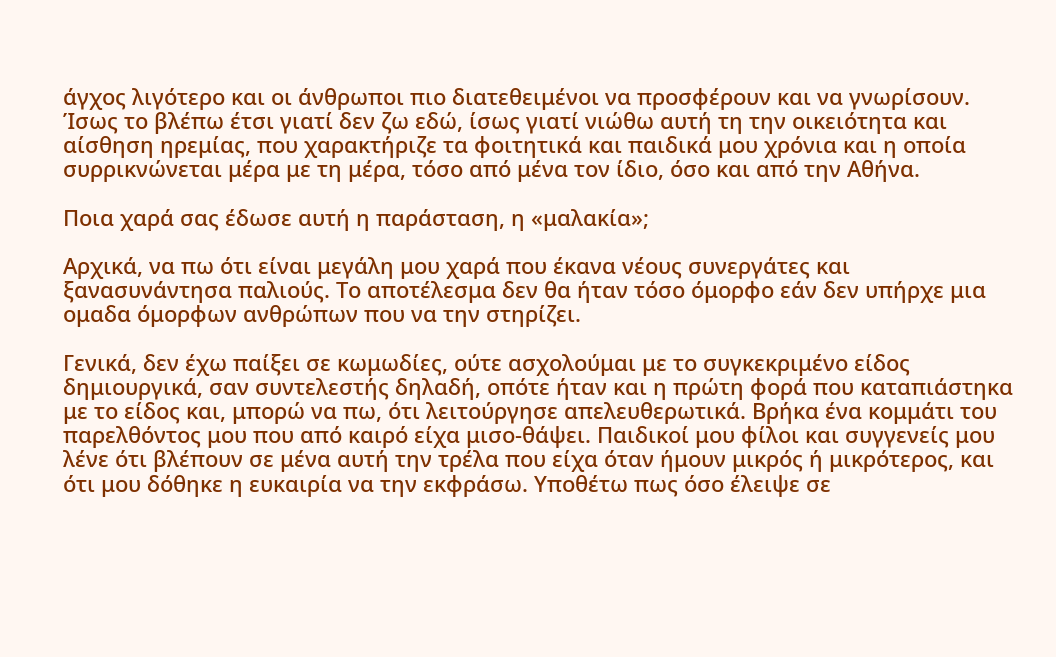άγχος λιγότερο και οι άνθρωποι πιο διατεθειμένοι να προσφέρουν και να γνωρίσουν. Ίσως το βλέπω έτσι γιατί δεν ζω εδώ, ίσως γιατί νιώθω αυτή τη την οικειότητα και αίσθηση ηρεμίας, που χαρακτήριζε τα φοιτητικά και παιδικά μου χρόνια και η οποία συρρικνώνεται μέρα με τη μέρα, τόσο από μένα τον ίδιο, όσο και από την Αθήνα.

Ποια χαρά σας έδωσε αυτή η παράσταση, η «μαλακία»;

Αρχικά, να πω ότι είναι μεγάλη μου χαρά που έκανα νέους συνεργάτες και ξανασυνάντησα παλιούς. Το αποτέλεσμα δεν θα ήταν τόσο όμορφο εάν δεν υπήρχε μια ομαδα όμορφων ανθρώπων που να την στηρίζει.

Γενικά, δεν έχω παίξει σε κωμωδίες, ούτε ασχολούμαι με το συγκεκριμένο είδος δημιουργικά, σαν συντελεστής δηλαδή, οπότε ήταν και η πρώτη φορά που καταπιάστηκα με το είδος και, μπορώ να πω, ότι λειτούργησε απελευθερωτικά. Βρήκα ένα κομμάτι του παρελθόντος μου που από καιρό είχα μισο-θάψει. Παιδικοί μου φίλοι και συγγενείς μου λένε ότι βλέπουν σε μένα αυτή την τρέλα που είχα όταν ήμουν μικρός ή μικρότερος, και ότι μου δόθηκε η ευκαιρία να την εκφράσω. Υποθέτω πως όσο έλειψε σε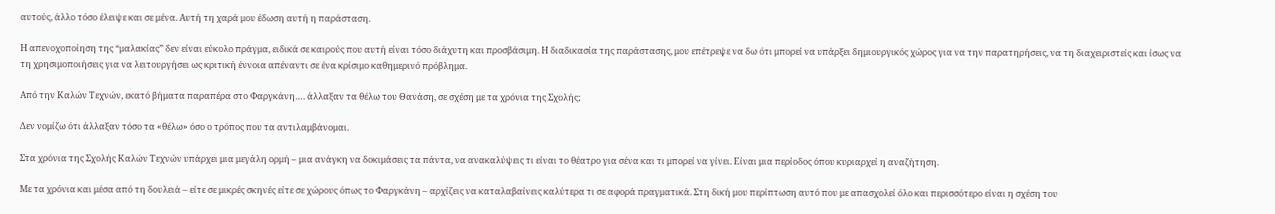αυτούς, άλλο τόσο έλειψε και σε μένα. Αυτή τη χαρά μου έδωση αυτή η παράσταση.

Η απενοχοποίηση της “μαλακίας” δεν είναι εύκολο πράγμα, ειδικά σε καιρούς που αυτή είναι τόσο διάχυτη και προσβάσιμη. Η διαδικασία της παράστασης, μου επέτρεψε να δω ότι μπορεί να υπάρξει δημιουργικός χώρος για να την παρατηρήσεις, να τη διαχειριστείς και ίσως να τη χρησιμοποιήσεις για να λειτουργήσει ως κριτική έννοια απέναντι σε ένα κρίσιμο καθημερινό πρόβλημα.

Από την Καλών Τεχνών, εκατό βήματα παραπέρα στο Φαργκάνη…. άλλαξαν τα θέλω του Θανάση, σε σχέση με τα χρόνια της Σχολής;

Δεν νομίζω ότι άλλαξαν τόσο τα «θέλω» όσο ο τρόπος που τα αντιλαμβάνομαι.

Στα χρόνια της Σχολής Καλών Τεχνών υπάρχει μια μεγάλη ορμή – μια ανάγκη να δοκιμάσεις τα πάντα, να ανακαλύψεις τι είναι το θέατρο για σένα και τι μπορεί να γίνει. Είναι μια περίοδος όπου κυριαρχεί η αναζήτηση.

Με τα χρόνια και μέσα από τη δουλειά – είτε σε μικρές σκηνές είτε σε χώρους όπως το Φαργκάνη – αρχίζεις να καταλαβαίνεις καλύτερα τι σε αφορά πραγματικά. Στη δική μου περίπτωση αυτό που με απασχολεί όλο και περισσότερο είναι η σχέση του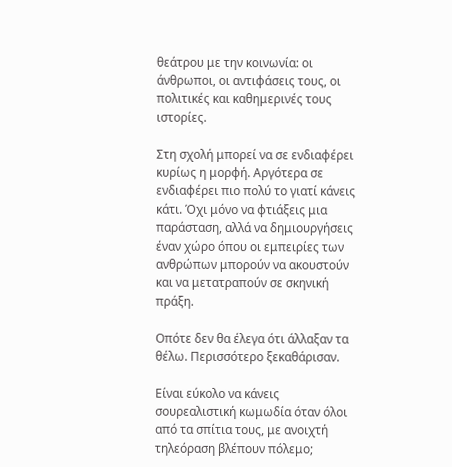θεάτρου με την κοινωνία: οι άνθρωποι, οι αντιφάσεις τους, οι πολιτικές και καθημερινές τους ιστορίες.

Στη σχολή μπορεί να σε ενδιαφέρει κυρίως η μορφή. Αργότερα σε ενδιαφέρει πιο πολύ το γιατί κάνεις κάτι. Όχι μόνο να φτιάξεις μια παράσταση, αλλά να δημιουργήσεις έναν χώρο όπου οι εμπειρίες των ανθρώπων μπορούν να ακουστούν και να μετατραπούν σε σκηνική πράξη.

Οπότε δεν θα έλεγα ότι άλλαξαν τα θέλω. Περισσότερο ξεκαθάρισαν.

Είναι εύκολο να κάνεις σουρεαλιστική κωμωδία όταν όλοι από τα σπίτια τους, με ανοιχτή τηλεόραση βλέπουν πόλεμο;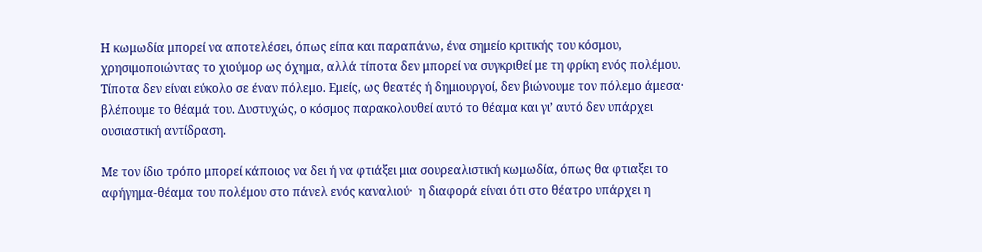Η κωμωδία μπορεί να αποτελέσει, όπως είπα και παραπάνω, ένα σημείο κριτικής του κόσμου, χρησιμοποιώντας το χιούμορ ως όχημα, αλλά τίποτα δεν μπορεί να συγκριθεί με τη φρίκη ενός πολέμου. Τίποτα δεν είναι εύκολο σε έναν πόλεμο. Εμείς, ως θεατές ή δημιουργοί, δεν βιώνουμε τον πόλεμο άμεσα· βλέπουμε το θέαμά του. Δυστυχώς, ο κόσμος παρακολουθεί αυτό το θέαμα και γι’ αυτό δεν υπάρχει ουσιαστική αντίδραση.

Με τον ίδιο τρόπο μπορεί κάποιος να δει ή να φτιάξει μια σουρεαλιστική κωμωδία, όπως θα φτιαξει το αφήγημα-θέαμα του πολέμου στο πάνελ ενός καναλιού·  η διαφορά είναι ότι στο θέατρο υπάρχει η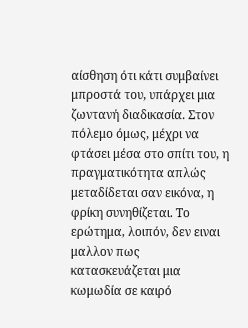αίσθηση ότι κάτι συμβαίνει μπροστά του, υπάρχει μια ζωντανή διαδικασία. Στον πόλεμο όμως, μέχρι να φτάσει μέσα στο σπίτι του, η πραγματικότητα απλώς μεταδίδεται σαν εικόνα, η φρίκη συνηθίζεται. Το ερώτημα, λοιπόν, δεν ειναι μαλλον πως κατασκευάζεται μια κωμωδία σε καιρό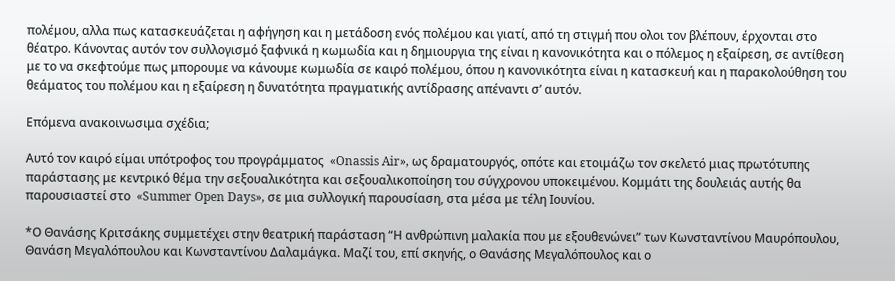πολέμου, αλλα πως κατασκευάζεται η αφήγηση και η μετάδοση ενός πολέμου και γιατί, από τη στιγμή που ολοι τον βλέπουν, έρχονται στο θέατρο. Κάνοντας αυτόν τον συλλογισμό ξαφνικά η κωμωδία και η δημιουργια της είναι η κανονικότητα και ο πόλεμος η εξαίρεση, σε αντίθεση με το να σκεφτούμε πως μπορουμε να κάνουμε κωμωδία σε καιρό πολέμου, όπου η κανονικότητα είναι η κατασκευή και η παρακολούθηση του θεάματος του πολέμου και η εξαίρεση η δυνατότητα πραγματικής αντίδρασης απέναντι σ’ αυτόν.

Επόμενα ανακοινωσιμα σχέδια;

Αυτό τον καιρό είμαι υπότροφος του προγράμματος  «Onassis Air», ως δραματουργός, οπότε και ετοιμάζω τον σκελετό μιας πρωτότυπης παράστασης με κεντρικό θέμα την σεξουαλικότητα και σεξουαλικοποίηση του σύγχρονου υποκειμένου. Κομμάτι της δουλειάς αυτής θα παρουσιαστεί στο  «Summer Open Days», σε μια συλλογική παρουσίαση, στα μέσα με τέλη Ιουνίου.

*Ο Θανάσης Κριτσάκης συμμετέχει στην θεατρική παράσταση “Η ανθρώπινη μαλακία που με εξουθενώνει” των Κωνσταντίνου Μαυρόπουλου, Θανάση Μεγαλόπουλου και Κωνσταντίνου Δαλαμάγκα. Μαζί του, επί σκηνής, ο Θανάσης Μεγαλόπουλος και ο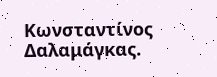Κωνσταντίνος Δαλαμάγκας.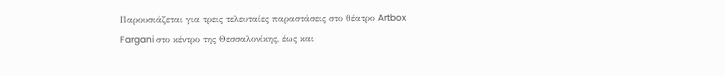Παρουσιάζεται για τρεις τελευταίες παραστάσεις στο θέατρο Artbox Fargani στο κέντρο της Θεσσαλονίκης, έως και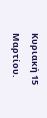Κυριακή 15 Μαρτίου.